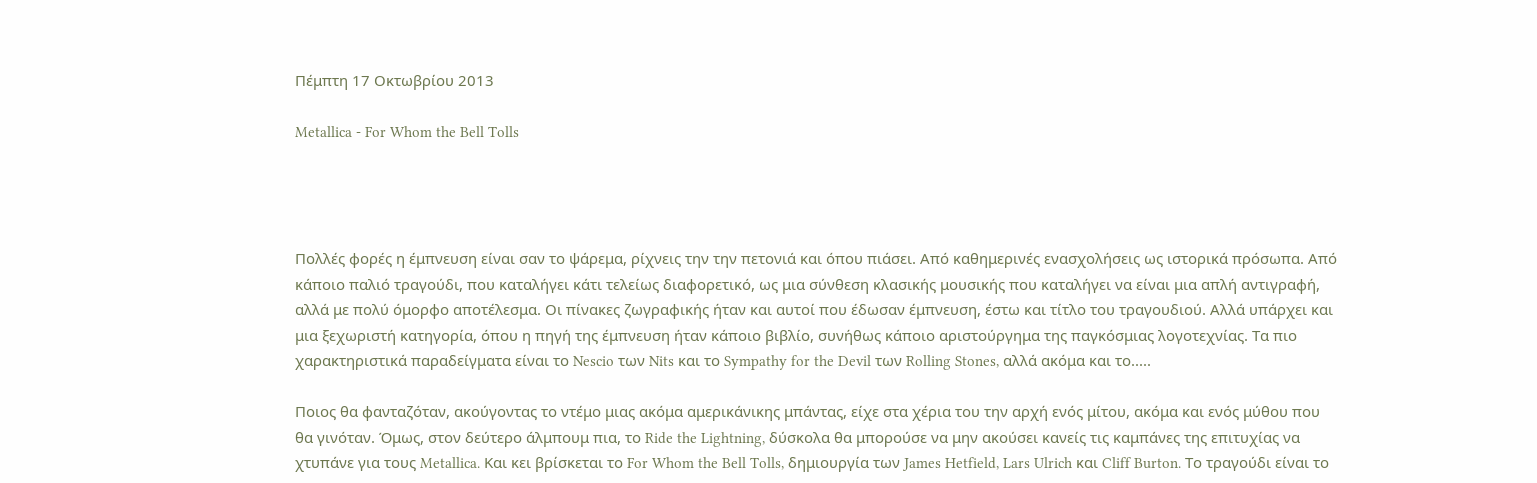Πέμπτη 17 Οκτωβρίου 2013

Metallica - For Whom the Bell Tolls




Πολλές φορές η έμπνευση είναι σαν το ψάρεμα, ρίχνεις την την πετονιά και όπου πιάσει. Από καθημερινές ενασχολήσεις ως ιστορικά πρόσωπα. Από κάποιο παλιό τραγούδι, που καταλήγει κάτι τελείως διαφορετικό, ως μια σύνθεση κλασικής μουσικής που καταλήγει να είναι μια απλή αντιγραφή, αλλά με πολύ όμορφο αποτέλεσμα. Οι πίνακες ζωγραφικής ήταν και αυτοί που έδωσαν έμπνευση, έστω και τίτλο του τραγουδιού. Αλλά υπάρχει και μια ξεχωριστή κατηγορία, όπου η πηγή της έμπνευση ήταν κάποιο βιβλίο, συνήθως κάποιο αριστούργημα της παγκόσμιας λογοτεχνίας. Τα πιο χαρακτηριστικά παραδείγματα είναι το Nescio των Nits και το Sympathy for the Devil των Rolling Stones, αλλά ακόμα και το.....

Ποιος θα φανταζόταν, ακούγοντας το ντέμο μιας ακόμα αμερικάνικης μπάντας, είχε στα χέρια του την αρχή ενός μίτου, ακόμα και ενός μύθου που θα γινόταν. Όμως, στον δεύτερο άλμπουμ πια, το Ride the Lightning, δύσκολα θα μπορούσε να μην ακούσει κανείς τις καμπάνες της επιτυχίας να χτυπάνε για τους Metallica. Και κει βρίσκεται το For Whom the Bell Tolls, δημιουργία των James Hetfield, Lars Ulrich και Cliff Burton. Το τραγούδι είναι το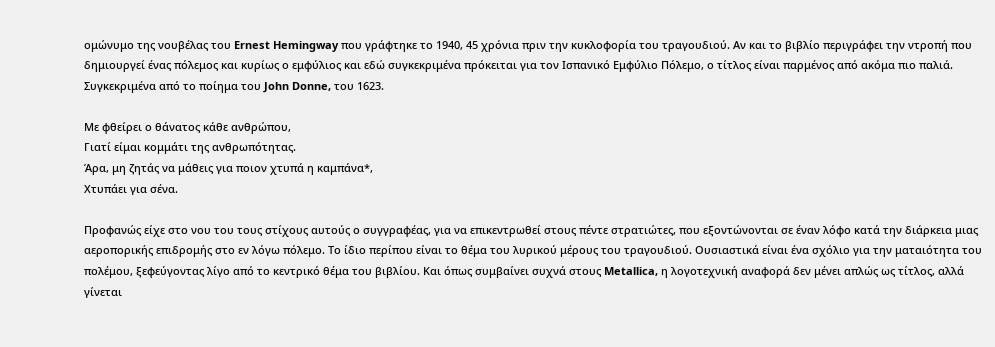ομώνυμο της νουβέλας του Ernest Hemingway που γράφτηκε το 1940, 45 χρόνια πριν την κυκλοφορία του τραγουδιού. Αν και το βιβλίο περιγράφει την ντροπή που δημιουργεί ένας πόλεμος και κυρίως ο εμφύλιος και εδώ συγκεκριμένα πρόκειται για τον Ισπανικό Εμφύλιο Πόλεμο, ο τίτλος είναι παρμένος από ακόμα πιο παλιά. Συγκεκριμένα από το ποίημα του John Donne, του 1623.

Με φθείρει ο θάνατος κάθε ανθρώπου,
Γιατί είμαι κομμάτι της ανθρωπότητας.
Άρα, μη ζητάς να μάθεις για ποιον χτυπά η καμπάνα*,
Χτυπάει για σένα.

Προφανώς είχε στο νου του τους στίχους αυτούς ο συγγραφέας, για να επικεντρωθεί στους πέντε στρατιώτες, που εξοντώνονται σε έναν λόφο κατά την διάρκεια μιας αεροπορικής επιδρομής στο εν λόγω πόλεμο. Το ίδιο περίπου είναι το θέμα του λυρικού μέρους του τραγουδιού. Ουσιαστικά είναι ένα σχόλιο για την ματαιότητα του πολέμου, ξεφεύγοντας λίγο από το κεντρικό θέμα του βιβλίου. Και όπως συμβαίνει συχνά στους Metallica, η λογοτεχνική αναφορά δεν μένει απλώς ως τίτλος, αλλά γίνεται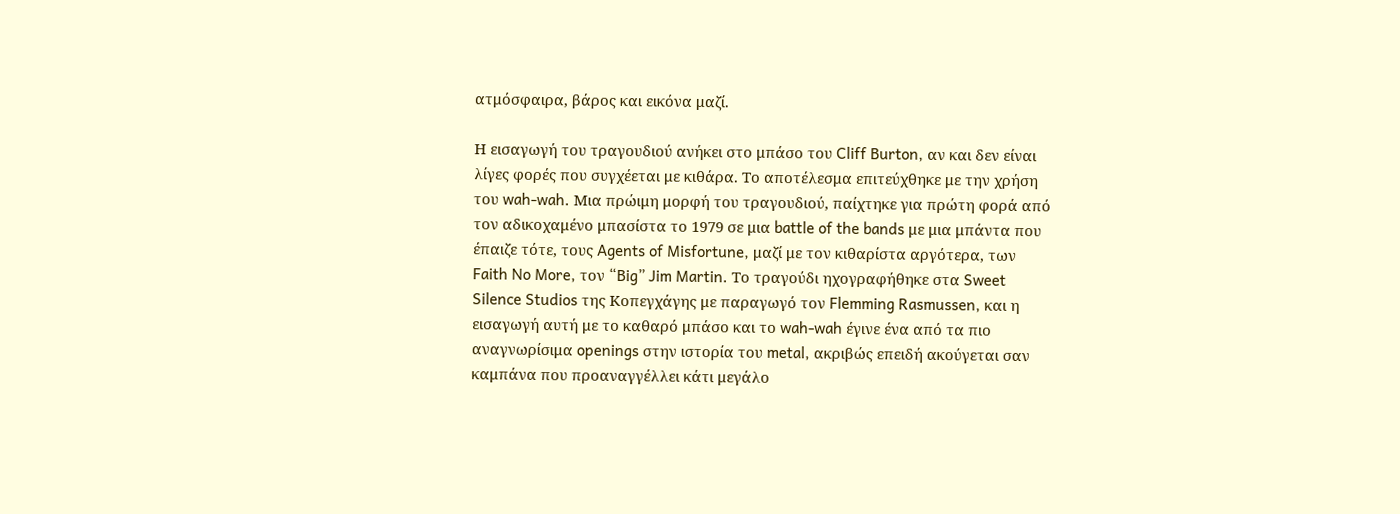ατμόσφαιρα, βάρος και εικόνα μαζί.

Η εισαγωγή του τραγουδιού ανήκει στο μπάσο του Cliff Burton, αν και δεν είναι λίγες φορές που συγχέεται με κιθάρα. Το αποτέλεσμα επιτεύχθηκε με την χρήση του wah-wah. Μια πρώιμη μορφή του τραγουδιού, παίχτηκε για πρώτη φορά από τον αδικοχαμένο μπασίστα το 1979 σε μια battle of the bands με μια μπάντα που έπαιζε τότε, τους Agents of Misfortune, μαζί με τον κιθαρίστα αργότερα, των Faith No More, τον “Big” Jim Martin. Το τραγούδι ηχογραφήθηκε στα Sweet Silence Studios της Κοπεγχάγης με παραγωγό τον Flemming Rasmussen, και η εισαγωγή αυτή με το καθαρό μπάσο και το wah-wah έγινε ένα από τα πιο αναγνωρίσιμα openings στην ιστορία του metal, ακριβώς επειδή ακούγεται σαν καμπάνα που προαναγγέλλει κάτι μεγάλο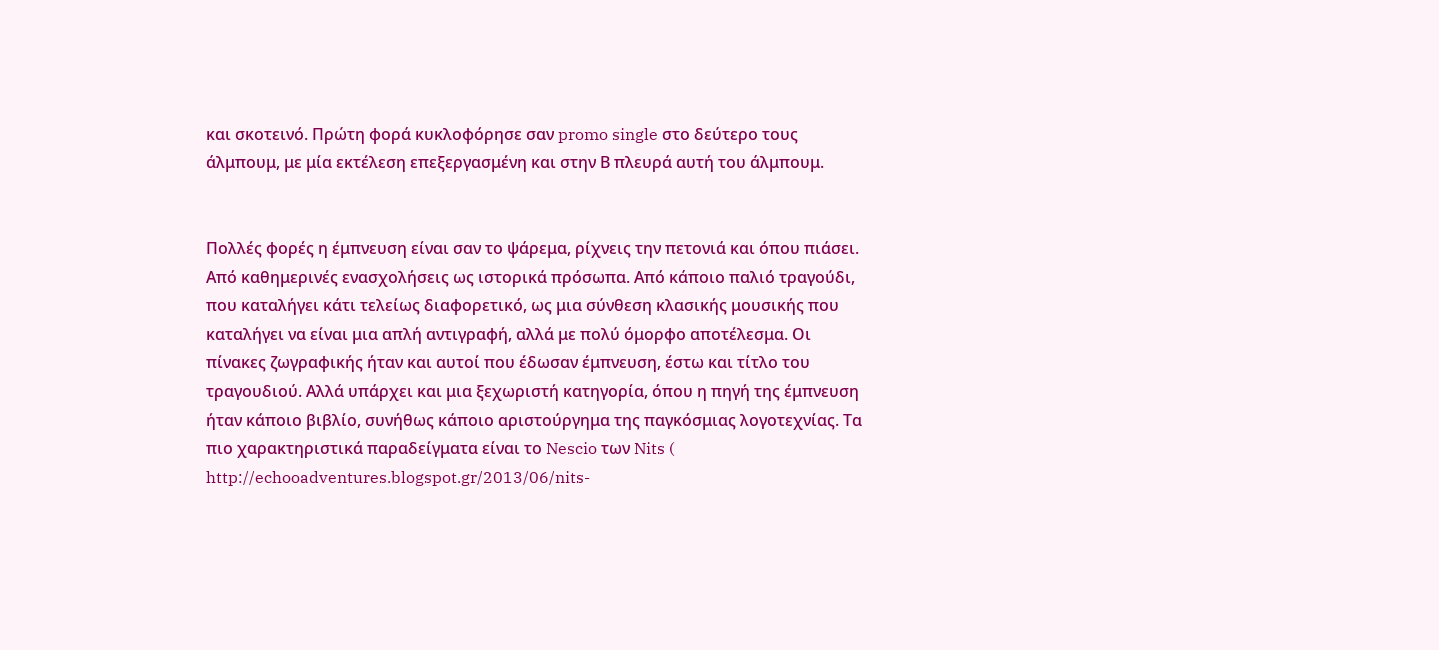και σκοτεινό. Πρώτη φορά κυκλοφόρησε σαν promo single στο δεύτερο τους άλμπουμ, με μία εκτέλεση επεξεργασμένη και στην Β πλευρά αυτή του άλμπουμ.


Πολλές φορές η έμπνευση είναι σαν το ψάρεμα, ρίχνεις την πετονιά και όπου πιάσει. Από καθημερινές ενασχολήσεις ως ιστορικά πρόσωπα. Από κάποιο παλιό τραγούδι, που καταλήγει κάτι τελείως διαφορετικό, ως μια σύνθεση κλασικής μουσικής που καταλήγει να είναι μια απλή αντιγραφή, αλλά με πολύ όμορφο αποτέλεσμα. Οι πίνακες ζωγραφικής ήταν και αυτοί που έδωσαν έμπνευση, έστω και τίτλο του τραγουδιού. Αλλά υπάρχει και μια ξεχωριστή κατηγορία, όπου η πηγή της έμπνευση ήταν κάποιο βιβλίο, συνήθως κάποιο αριστούργημα της παγκόσμιας λογοτεχνίας. Τα πιο χαρακτηριστικά παραδείγματα είναι το Nescio των Nits ( http://echooadventures.blogspot.gr/2013/06/nits-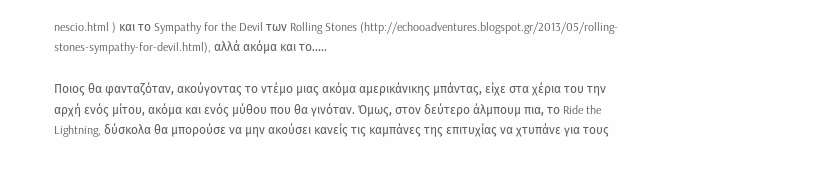nescio.html ) και το Sympathy for the Devil των Rolling Stones (http://echooadventures.blogspot.gr/2013/05/rolling-stones-sympathy-for-devil.html), αλλά ακόμα και το.....

Ποιος θα φανταζόταν, ακούγοντας το ντέμο μιας ακόμα αμερικάνικης μπάντας, είχε στα χέρια του την αρχή ενός μίτου, ακόμα και ενός μύθου που θα γινόταν. Όμως, στον δεύτερο άλμπουμ πια, το Ride the Lightning, δύσκολα θα μπορούσε να μην ακούσει κανείς τις καμπάνες της επιτυχίας να χτυπάνε για τους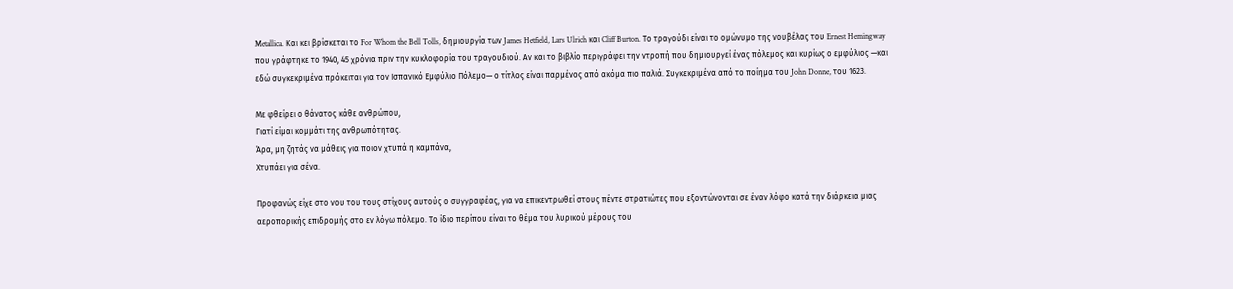Metallica. Και κει βρίσκεται το For Whom the Bell Tolls, δημιουργία των James Hetfield, Lars Ulrich και Cliff Burton. Το τραγούδι είναι το ομώνυμο της νουβέλας του Ernest Hemingway που γράφτηκε το 1940, 45 χρόνια πριν την κυκλοφορία του τραγουδιού. Αν και το βιβλίο περιγράφει την ντροπή που δημιουργεί ένας πόλεμος και κυρίως ο εμφύλιος —και εδώ συγκεκριμένα πρόκειται για τον Ισπανικό Εμφύλιο Πόλεμο— ο τίτλος είναι παρμένος από ακόμα πιο παλιά. Συγκεκριμένα από το ποίημα του John Donne, του 1623.

Με φθείρει ο θάνατος κάθε ανθρώπου,
Γιατί είμαι κομμάτι της ανθρωπότητας.
Άρα, μη ζητάς να μάθεις για ποιον χτυπά η καμπάνα,
Χτυπάει για σένα.

Προφανώς είχε στο νου του τους στίχους αυτούς ο συγγραφέας, για να επικεντρωθεί στους πέντε στρατιώτες που εξοντώνονται σε έναν λόφο κατά την διάρκεια μιας αεροπορικής επιδρομής στο εν λόγω πόλεμο. Το ίδιο περίπου είναι το θέμα του λυρικού μέρους του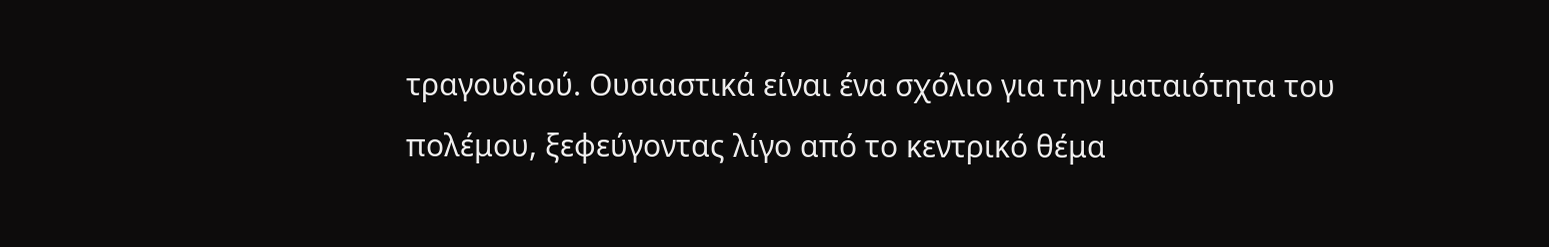τραγουδιού. Ουσιαστικά είναι ένα σχόλιο για την ματαιότητα του πολέμου, ξεφεύγοντας λίγο από το κεντρικό θέμα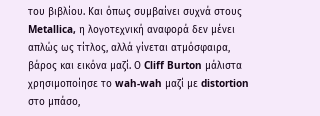του βιβλίου. Και όπως συμβαίνει συχνά στους Metallica, η λογοτεχνική αναφορά δεν μένει απλώς ως τίτλος, αλλά γίνεται ατμόσφαιρα, βάρος και εικόνα μαζί. Ο Cliff Burton μάλιστα χρησιμοποίησε το wah-wah μαζί με distortion στο μπάσο,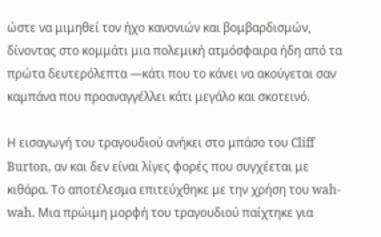ώστε να μιμηθεί τον ήχο κανονιών και βομβαρδισμών, δίνοντας στο κομμάτι μια πολεμική ατμόσφαιρα ήδη από τα πρώτα δευτερόλεπτα —κάτι που το κάνει να ακούγεται σαν καμπάνα που προαναγγέλλει κάτι μεγάλο και σκοτεινό.

Η εισαγωγή του τραγουδιού ανήκει στο μπάσο του Cliff Burton, αν και δεν είναι λίγες φορές που συγχέεται με κιθάρα. Το αποτέλεσμα επιτεύχθηκε με την χρήση του wah-wah. Μια πρώιμη μορφή του τραγουδιού παίχτηκε για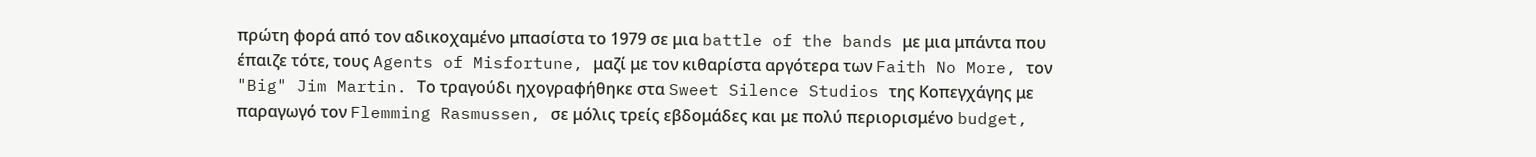πρώτη φορά από τον αδικοχαμένο μπασίστα το 1979 σε μια battle of the bands με μια μπάντα που έπαιζε τότε, τους Agents of Misfortune, μαζί με τον κιθαρίστα αργότερα των Faith No More, τον "Big" Jim Martin. Το τραγούδι ηχογραφήθηκε στα Sweet Silence Studios της Κοπεγχάγης με παραγωγό τον Flemming Rasmussen, σε μόλις τρείς εβδομάδες και με πολύ περιορισμένο budget,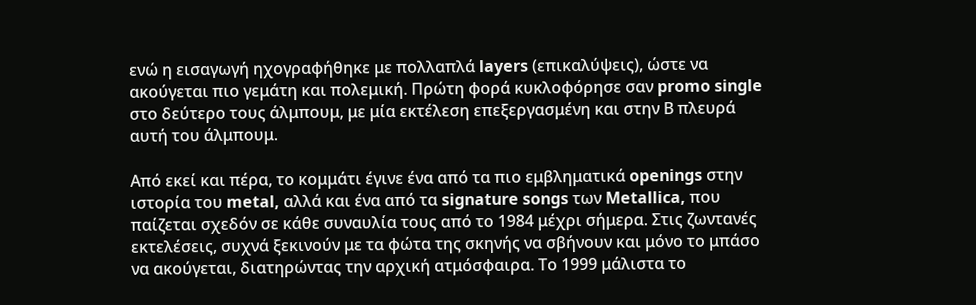ενώ η εισαγωγή ηχογραφήθηκε με πολλαπλά layers (επικαλύψεις), ώστε να ακούγεται πιο γεμάτη και πολεμική. Πρώτη φορά κυκλοφόρησε σαν promo single στο δεύτερο τους άλμπουμ, με μία εκτέλεση επεξεργασμένη και στην Β πλευρά αυτή του άλμπουμ.

Από εκεί και πέρα, το κομμάτι έγινε ένα από τα πιο εμβληματικά openings στην ιστορία του metal, αλλά και ένα από τα signature songs των Metallica, που παίζεται σχεδόν σε κάθε συναυλία τους από το 1984 μέχρι σήμερα. Στις ζωντανές εκτελέσεις, συχνά ξεκινούν με τα φώτα της σκηνής να σβήνουν και μόνο το μπάσο να ακούγεται, διατηρώντας την αρχική ατμόσφαιρα. Το 1999 μάλιστα το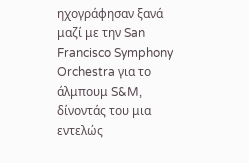ηχογράφησαν ξανά μαζί με την San Francisco Symphony Orchestra για το άλμπουμ S&M, δίνοντάς του μια εντελώς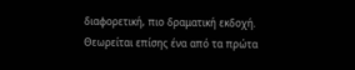διαφορετική, πιο δραματική εκδοχή. Θεωρείται επίσης ένα από τα πρώτα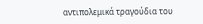αντιπολεμικά τραγούδια του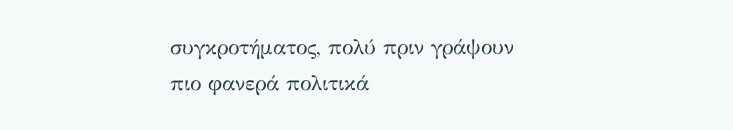συγκροτήματος, πολύ πριν γράψουν πιο φανερά πολιτικά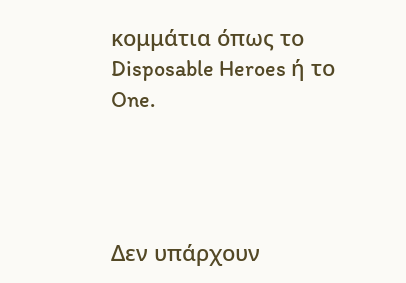κομμάτια όπως το Disposable Heroes ή το One.




Δεν υπάρχουν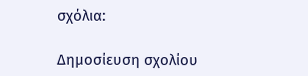σχόλια:

Δημοσίευση σχολίου